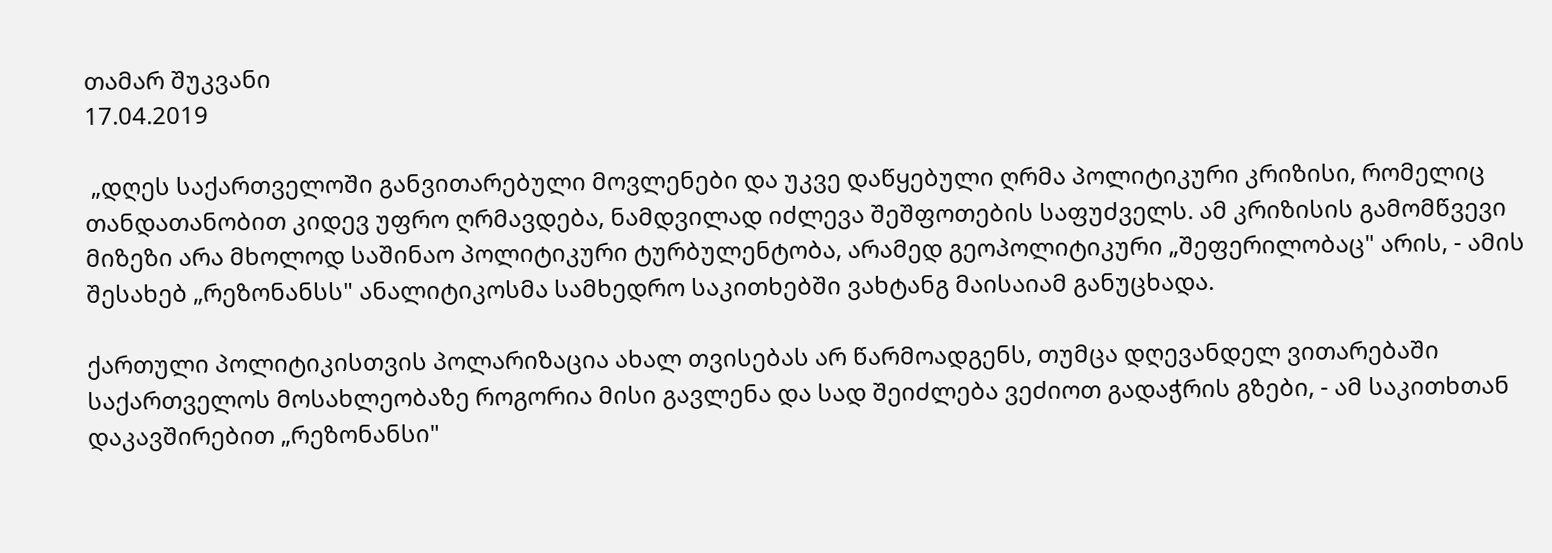თამარ შუკვანი
17.04.2019

 „დღეს საქართველოში განვითარებული მოვლენები და უკვე დაწყებული ღრმა პოლიტიკური კრიზისი, რომელიც თანდათანობით კიდევ უფრო ღრმავდება, ნამდვილად იძლევა შეშფოთების საფუძველს. ამ კრიზისის გამომწვევი მიზეზი არა მხოლოდ საშინაო პოლიტიკური ტურბულენტობა, არამედ გეოპოლიტიკური „შეფერილობაც" არის, - ამის შესახებ „რეზონანსს" ანალიტიკოსმა სამხედრო საკითხებში ვახტანგ მაისაიამ განუცხადა.

ქართული პოლიტიკისთვის პოლარიზაცია ახალ თვისებას არ წარმოადგენს, თუმცა დღევანდელ ვითარებაში საქართველოს მოსახლეობაზე როგორია მისი გავლენა და სად შეიძლება ვეძიოთ გადაჭრის გზები, - ამ საკითხთან დაკავშირებით „რეზონანსი"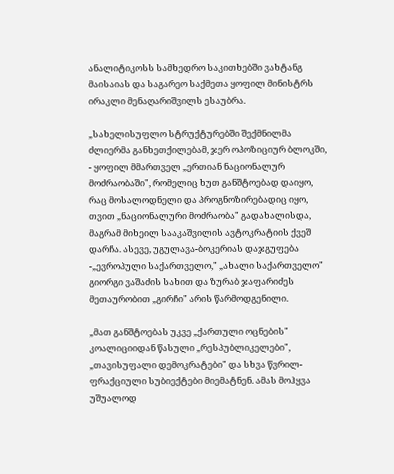ანალიტიკოსს სამხედრო საკითხებში ვახტანგ მაისაიას და საგარეო საქმეთა ყოფილ მინისტრს ირაკლი მენაღარიშვილს ესაუბრა.

„სახელისუფლო სტრუქტურებში შექმნილმა ძლიერმა განხეთქილებამ, ჯერ ოპოზიციურ ბლოკში, - ყოფილ მმართველ „ერთიან ნაციონალურ მოძრაობაში", რომელიც ხუთ განშტოებად დაიყო, რაც მოსალოდნელი და პროგნოზირებადიც იყო, თვით „ნაციონალური მოძრაობა" გადახალისდა, მაგრამ მიხეილ სააკაშვილის ავტოკრატიის ქვეშ დარჩა. ასევე, უგულავა-ბოკერიას დაჯგუფება -„ევროპული საქართველო," „ახალი საქართველო" გიორგი ვაშაძის სახით და ზურაბ ჯაფარიძეს მეთაურობით „გირჩი" არის წარმოდგენილი.

„მათ განშტოებას უკვე „ქართული ოცნების" კოალიციიდან წასული „რესპუბლიკელები", „თავისუფალი დემოკრატები" და სხვა წვრილ-ფრაქციული სუბიექტები მიემატნენ. ამას მოჰყვა უშუალოდ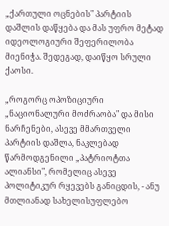„ქართული ოცნების" პარტიის დაშლის დაწყება და მას უფრო მეტად იდეოლოგიური შეფერილობა მიენიჭა. შედეგად, დაიწყო სრული ქაოსი.

„როგორც ოპოზიციური „ნაციონალური მოძრაობა" და მისი ნარჩენები, ასევე მმართველი პარტიის დაშლა, ნაკლებად წარმოდგენილი „პატრიოტთა ალიანსი", რომელიც ასევე პოლიტიკურ რყევებს განიცდის, - ანუ მთლიანად სახელისუფლებო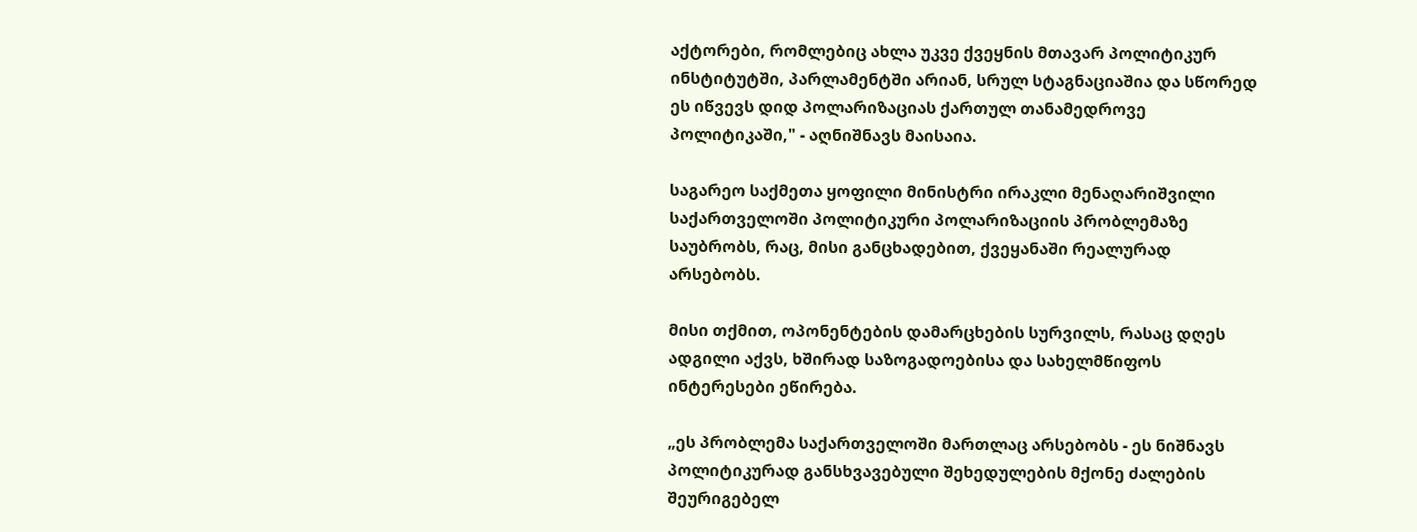აქტორები, რომლებიც ახლა უკვე ქვეყნის მთავარ პოლიტიკურ ინსტიტუტში, პარლამენტში არიან, სრულ სტაგნაციაშია და სწორედ ეს იწვევს დიდ პოლარიზაციას ქართულ თანამედროვე პოლიტიკაში," - აღნიშნავს მაისაია.

საგარეო საქმეთა ყოფილი მინისტრი ირაკლი მენაღარიშვილი საქართველოში პოლიტიკური პოლარიზაციის პრობლემაზე საუბრობს, რაც, მისი განცხადებით, ქვეყანაში რეალურად არსებობს.

მისი თქმით, ოპონენტების დამარცხების სურვილს, რასაც დღეს ადგილი აქვს, ხშირად საზოგადოებისა და სახელმწიფოს ინტერესები ეწირება.

„ეს პრობლემა საქართველოში მართლაც არსებობს - ეს ნიშნავს პოლიტიკურად განსხვავებული შეხედულების მქონე ძალების შეურიგებელ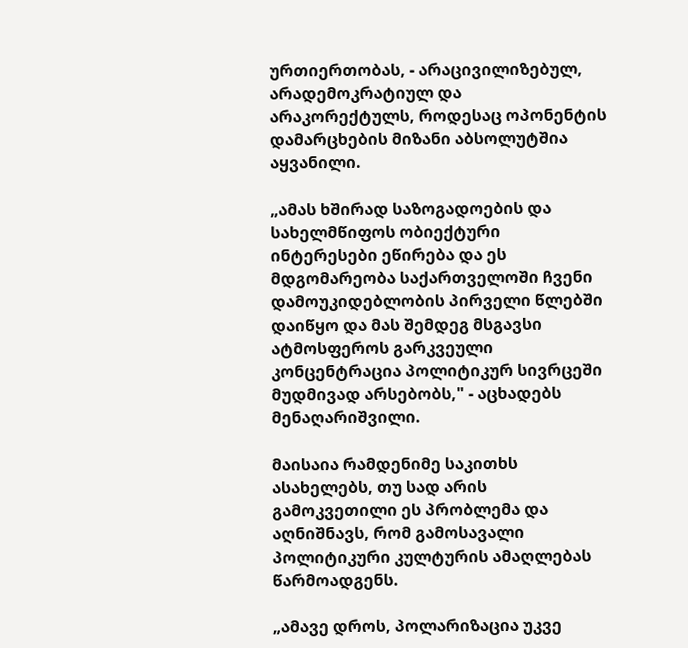ურთიერთობას, - არაცივილიზებულ, არადემოკრატიულ და არაკორექტულს, როდესაც ოპონენტის დამარცხების მიზანი აბსოლუტშია აყვანილი.

„ამას ხშირად საზოგადოების და სახელმწიფოს ობიექტური ინტერესები ეწირება და ეს მდგომარეობა საქართველოში ჩვენი დამოუკიდებლობის პირველი წლებში დაიწყო და მას შემდეგ მსგავსი ატმოსფეროს გარკვეული კონცენტრაცია პოლიტიკურ სივრცეში მუდმივად არსებობს," - აცხადებს მენაღარიშვილი.

მაისაია რამდენიმე საკითხს ასახელებს, თუ სად არის გამოკვეთილი ეს პრობლემა და აღნიშნავს, რომ გამოსავალი პოლიტიკური კულტურის ამაღლებას წარმოადგენს.

„ამავე დროს, პოლარიზაცია უკვე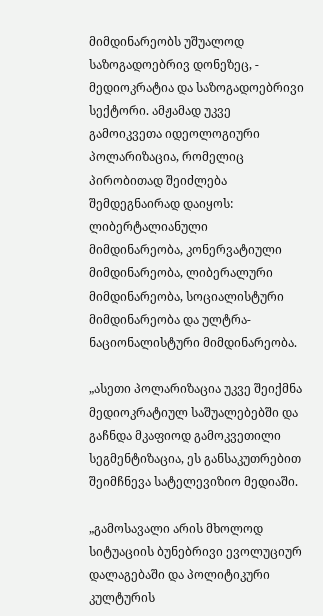მიმდინარეობს უშუალოდ საზოგადოებრივ დონეზეც, - მედიოკრატია და საზოგადოებრივი სექტორი. ამჟამად უკვე გამოიკვეთა იდეოლოგიური პოლარიზაცია, რომელიც პირობითად შეიძლება შემდეგნაირად დაიყოს: ლიბერტალიანული მიმდინარეობა, კონერვატიული მიმდინარეობა, ლიბერალური მიმდინარეობა, სოციალისტური მიმდინარეობა და ულტრა-ნაციონალისტური მიმდინარეობა.

„ასეთი პოლარიზაცია უკვე შეიქმნა მედიოკრატიულ საშუალებებში და გაჩნდა მკაფიოდ გამოკვეთილი სეგმენტიზაცია, ეს განსაკუთრებით შეიმჩნევა სატელევიზიო მედიაში.

„გამოსავალი არის მხოლოდ სიტუაციის ბუნებრივი ევოლუციურ დალაგებაში და პოლიტიკური კულტურის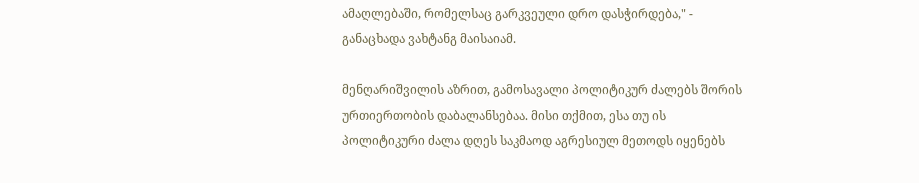ამაღლებაში, რომელსაც გარკვეული დრო დასჭირდება," - განაცხადა ვახტანგ მაისაიამ.

მენღარიშვილის აზრით, გამოსავალი პოლიტიკურ ძალებს შორის ურთიერთობის დაბალანსებაა. მისი თქმით, ესა თუ ის პოლიტიკური ძალა დღეს საკმაოდ აგრესიულ მეთოდს იყენებს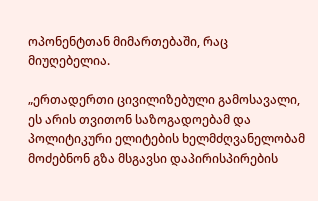ოპონენტთან მიმართებაში, რაც მიუღებელია.

„ერთადერთი ცივილიზებული გამოსავალი, ეს არის თვითონ საზოგადოებამ და პოლიტიკური ელიტების ხელმძღვანელობამ მოძებნონ გზა მსგავსი დაპირისპირების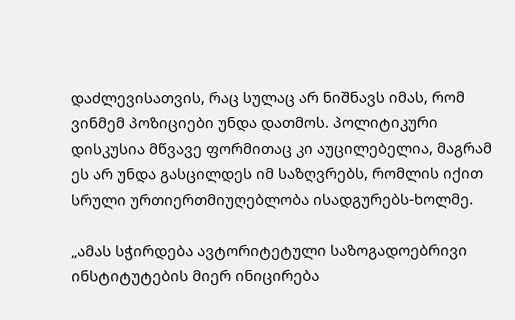დაძლევისათვის, რაც სულაც არ ნიშნავს იმას, რომ ვინმემ პოზიციები უნდა დათმოს. პოლიტიკური დისკუსია მწვავე ფორმითაც კი აუცილებელია, მაგრამ ეს არ უნდა გასცილდეს იმ საზღვრებს, რომლის იქით სრული ურთიერთმიუღებლობა ისადგურებს-ხოლმე.

„ამას სჭირდება ავტორიტეტული საზოგადოებრივი ინსტიტუტების მიერ ინიცირება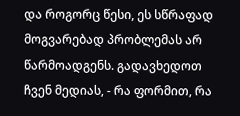და როგორც წესი, ეს სწრაფად მოგვარებად პრობლემას არ წარმოადგენს. გადავხედოთ ჩვენ მედიას, - რა ფორმით, რა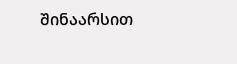შინაარსით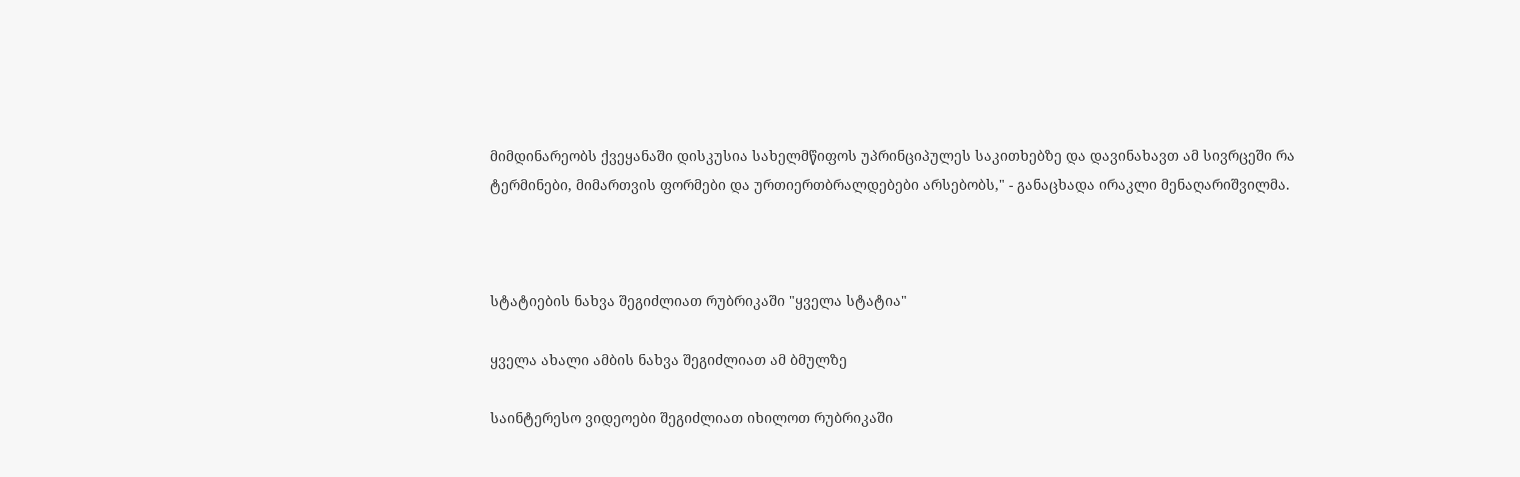მიმდინარეობს ქვეყანაში დისკუსია სახელმწიფოს უპრინციპულეს საკითხებზე და დავინახავთ ამ სივრცეში რა ტერმინები, მიმართვის ფორმები და ურთიერთბრალდებები არსებობს," - განაცხადა ირაკლი მენაღარიშვილმა.



სტატიების ნახვა შეგიძლიათ რუბრიკაში "ყველა სტატია"

ყველა ახალი ამბის ნახვა შეგიძლიათ ამ ბმულზე

საინტერესო ვიდეოები შეგიძლიათ იხილოთ რუბრიკაში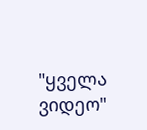"ყველა ვიდეო"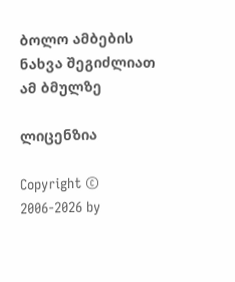ბოლო ამბების ნახვა შეგიძლიათ ამ ბმულზე

ლიცენზია

Copyright © 2006-2026 by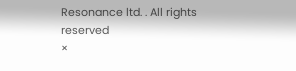Resonance ltd. . All rights reserved
×